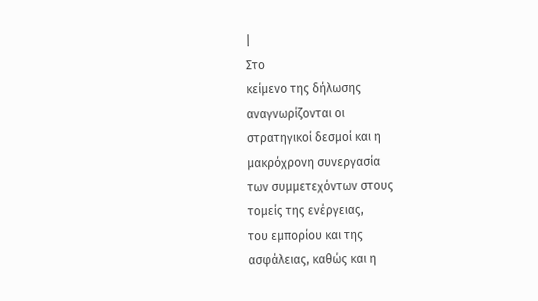|
Στο
κείμενο της δήλωσης
αναγνωρίζονται οι
στρατηγικοί δεσμοί και η
μακρόχρονη συνεργασία
των συμμετεχόντων στους
τομείς της ενέργειας,
του εμπορίου και της
ασφάλειας, καθώς και η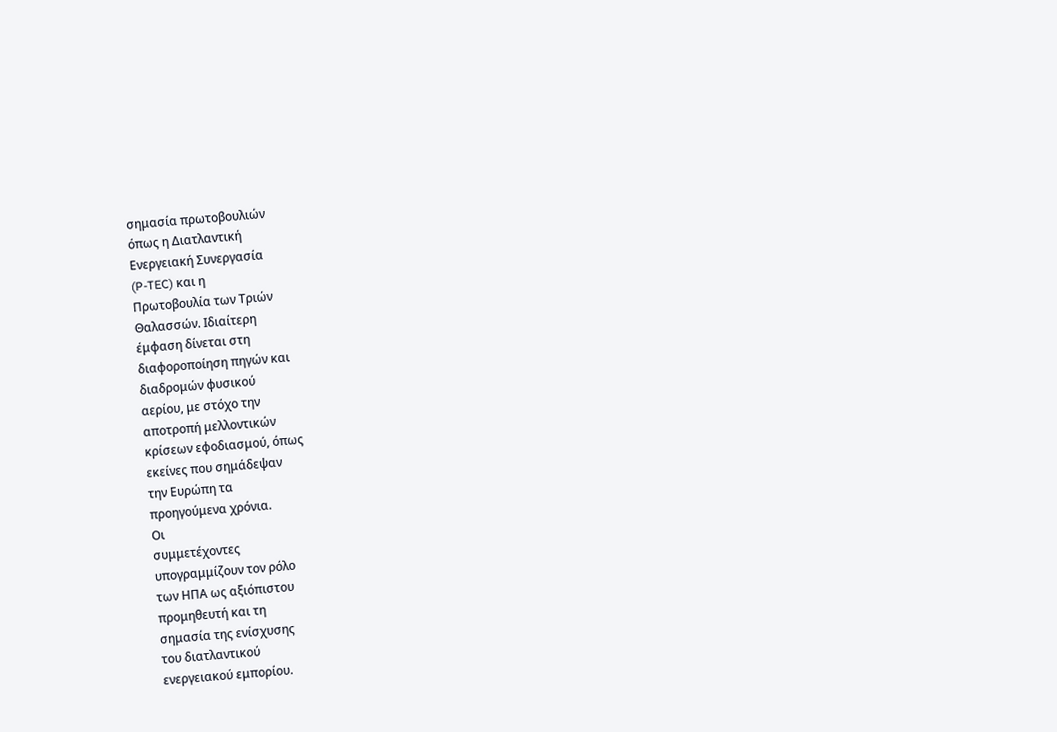σημασία πρωτοβουλιών
όπως η Διατλαντική
Ενεργειακή Συνεργασία
(P-TEC) και η
Πρωτοβουλία των Τριών
Θαλασσών. Ιδιαίτερη
έμφαση δίνεται στη
διαφοροποίηση πηγών και
διαδρομών φυσικού
αερίου, με στόχο την
αποτροπή μελλοντικών
κρίσεων εφοδιασμού, όπως
εκείνες που σημάδεψαν
την Ευρώπη τα
προηγούμενα χρόνια.
Οι
συμμετέχοντες
υπογραμμίζουν τον ρόλο
των ΗΠΑ ως αξιόπιστου
προμηθευτή και τη
σημασία της ενίσχυσης
του διατλαντικού
ενεργειακού εμπορίου.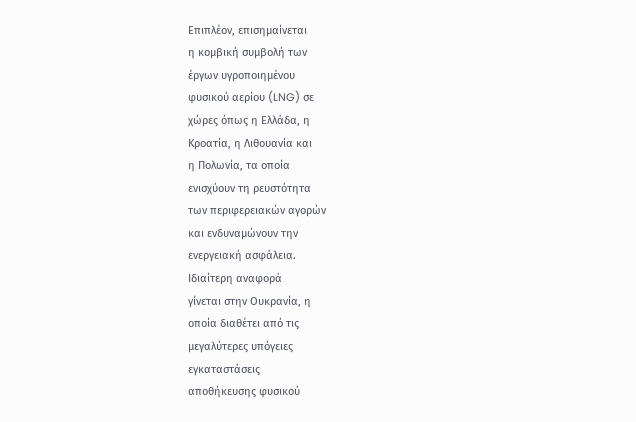Επιπλέον, επισημαίνεται
η κομβική συμβολή των
έργων υγροποιημένου
φυσικού αερίου (LNG) σε
χώρες όπως η Ελλάδα, η
Κροατία, η Λιθουανία και
η Πολωνία, τα οποία
ενισχύουν τη ρευστότητα
των περιφερειακών αγορών
και ενδυναμώνουν την
ενεργειακή ασφάλεια.
Ιδιαίτερη αναφορά
γίνεται στην Ουκρανία, η
οποία διαθέτει από τις
μεγαλύτερες υπόγειες
εγκαταστάσεις
αποθήκευσης φυσικού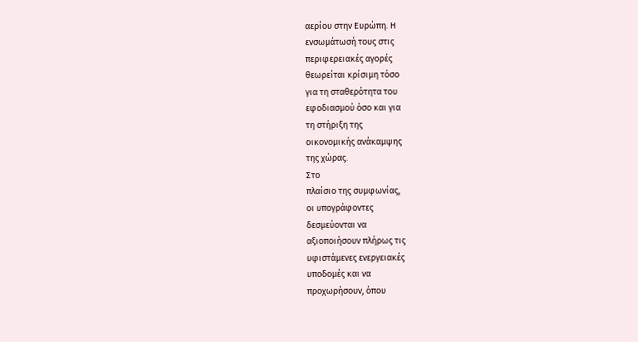αερίου στην Ευρώπη. Η
ενσωμάτωσή τους στις
περιφερειακές αγορές
θεωρείται κρίσιμη τόσο
για τη σταθερότητα του
εφοδιασμού όσο και για
τη στήριξη της
οικονομικής ανάκαμψης
της χώρας.
Στο
πλαίσιο της συμφωνίας,
οι υπογράφοντες
δεσμεύονται να
αξιοποιήσουν πλήρως τις
υφιστάμενες ενεργειακές
υποδομές και να
προχωρήσουν, όπου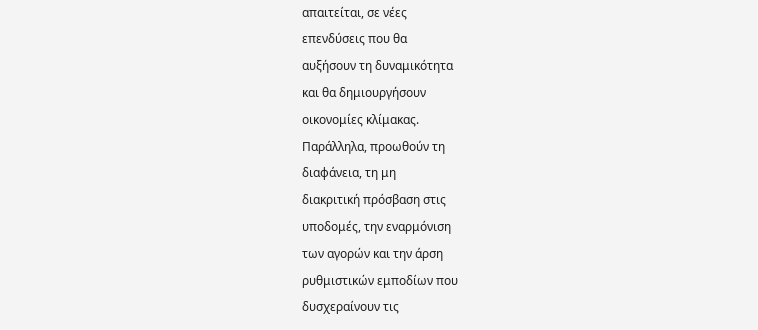απαιτείται, σε νέες
επενδύσεις που θα
αυξήσουν τη δυναμικότητα
και θα δημιουργήσουν
οικονομίες κλίμακας.
Παράλληλα, προωθούν τη
διαφάνεια, τη μη
διακριτική πρόσβαση στις
υποδομές, την εναρμόνιση
των αγορών και την άρση
ρυθμιστικών εμποδίων που
δυσχεραίνουν τις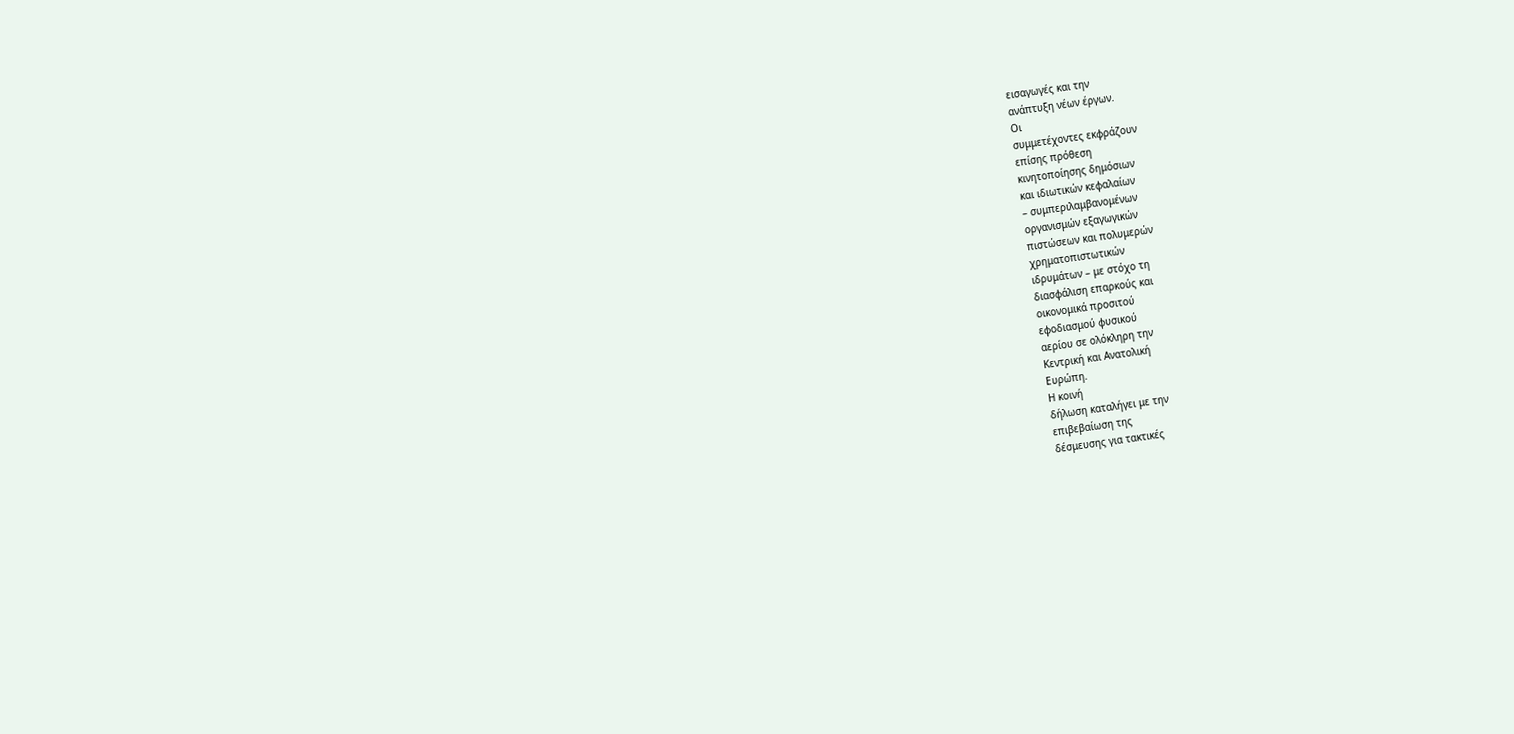εισαγωγές και την
ανάπτυξη νέων έργων.
Οι
συμμετέχοντες εκφράζουν
επίσης πρόθεση
κινητοποίησης δημόσιων
και ιδιωτικών κεφαλαίων
– συμπεριλαμβανομένων
οργανισμών εξαγωγικών
πιστώσεων και πολυμερών
χρηματοπιστωτικών
ιδρυμάτων – με στόχο τη
διασφάλιση επαρκούς και
οικονομικά προσιτού
εφοδιασμού φυσικού
αερίου σε ολόκληρη την
Κεντρική και Ανατολική
Ευρώπη.
Η κοινή
δήλωση καταλήγει με την
επιβεβαίωση της
δέσμευσης για τακτικές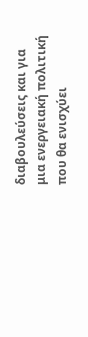διαβουλεύσεις και για
μια ενεργειακή πολιτική
που θα ενισχύει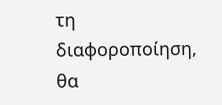τη
διαφοροποίηση, θα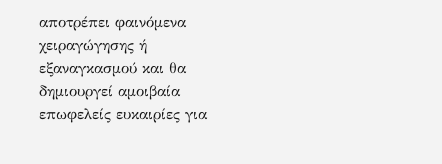αποτρέπει φαινόμενα
χειραγώγησης ή
εξαναγκασμού και θα
δημιουργεί αμοιβαία
επωφελείς ευκαιρίες για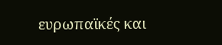ευρωπαϊκές και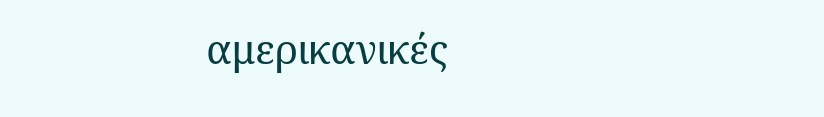αμερικανικές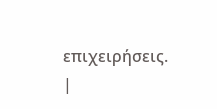επιχειρήσεις.
|